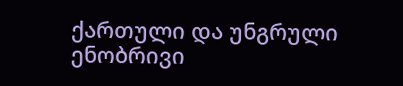ქართული და უნგრული ენობრივი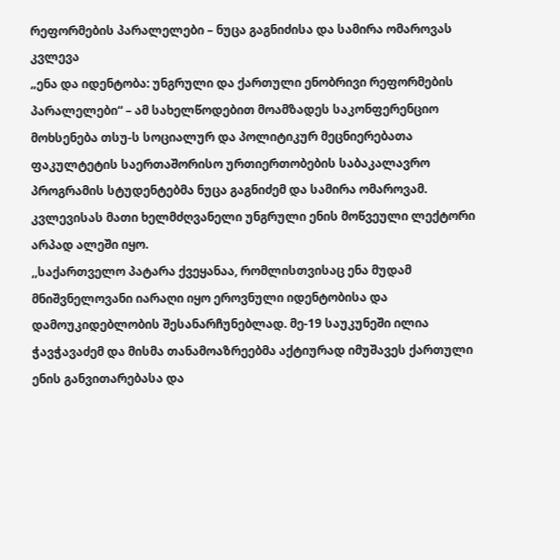რეფორმების პარალელები – ნუცა გაგნიძისა და სამირა ომაროვას კვლევა
„ენა და იდენტობა: უნგრული და ქართული ენობრივი რეფორმების პარალელები“ – ამ სახელწოდებით მოამზადეს საკონფერენციო მოხსენება თსუ-ს სოციალურ და პოლიტიკურ მეცნიერებათა ფაკულტეტის საერთაშორისო ურთიერთობების საბაკალავრო პროგრამის სტუდენტებმა ნუცა გაგნიძემ და სამირა ომაროვამ. კვლევისას მათი ხელმძღვანელი უნგრული ენის მოწვეული ლექტორი არპად ალეში იყო.
,,საქართველო პატარა ქვეყანაა, რომლისთვისაც ენა მუდამ მნიშვნელოვანი იარაღი იყო ეროვნული იდენტობისა და დამოუკიდებლობის შესანარჩუნებლად. მე-19 საუკუნეში ილია ჭავჭავაძემ და მისმა თანამოაზრეებმა აქტიურად იმუშავეს ქართული ენის განვითარებასა და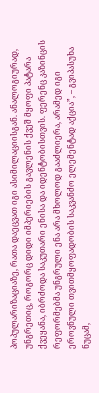პოპულარიზაციაზე, რათა დაეცვათ იგი ასიმილაციისგან. ანალოგიურად, უნგრეთიც, როგორც დიდი იმპერიების გავლენის ქვეშ მყოფი პატარა ქვეყანა, იბრძოდა საკუთარი ენისა და იდენტობისთვის. ფერენც კაზინცის რეფორმებმა უნგრული ენა არა მხოლოდ გააძლიერა, არამედ იგი ეროვნული თვითმყოფადობის საკვანძო ელემენტად აქცია”, – გვიპასუხა ნუცამ,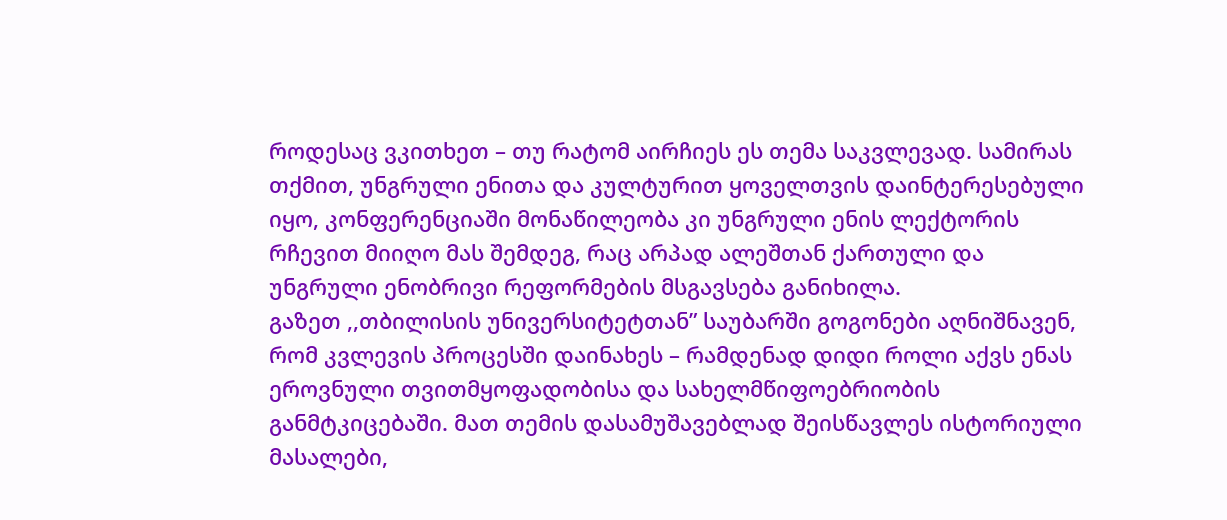როდესაც ვკითხეთ – თუ რატომ აირჩიეს ეს თემა საკვლევად. სამირას თქმით, უნგრული ენითა და კულტურით ყოველთვის დაინტერესებული იყო, კონფერენციაში მონაწილეობა კი უნგრული ენის ლექტორის რჩევით მიიღო მას შემდეგ, რაც არპად ალეშთან ქართული და უნგრული ენობრივი რეფორმების მსგავსება განიხილა.
გაზეთ ,,თბილისის უნივერსიტეტთან” საუბარში გოგონები აღნიშნავენ, რომ კვლევის პროცესში დაინახეს – რამდენად დიდი როლი აქვს ენას ეროვნული თვითმყოფადობისა და სახელმწიფოებრიობის განმტკიცებაში. მათ თემის დასამუშავებლად შეისწავლეს ისტორიული მასალები,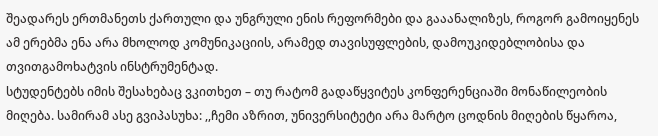შეადარეს ერთმანეთს ქართული და უნგრული ენის რეფორმები და გააანალიზეს, როგორ გამოიყენეს ამ ერებმა ენა არა მხოლოდ კომუნიკაციის, არამედ თავისუფლების, დამოუკიდებლობისა და თვითგამოხატვის ინსტრუმენტად.
სტუდენტებს იმის შესახებაც ვკითხეთ – თუ რატომ გადაწყვიტეს კონფერენციაში მონაწილეობის მიღება. სამირამ ასე გვიპასუხა: ,,ჩემი აზრით, უნივერსიტეტი არა მარტო ცოდნის მიღების წყაროა,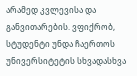არამედ კვლევისა და განვითარების. ვფიქრობ, სტუდენტი უნდა ჩაერთოს უნივერსიტეტის სხვადასხვა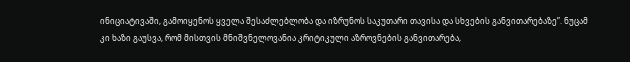ინიციატივაში, გამოიყენოს ყველა შესაძლებლობა და იზრუნოს საკუთარი თავისა და სხვების განვითარებაზე”. ნუცამ კი ხაზი გაუსვა, რომ მისთვის მნიშვნელოვანია კრიტიკული აზროვნების განვითარება,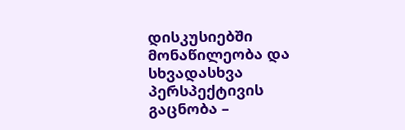დისკუსიებში მონაწილეობა და სხვადასხვა პერსპექტივის გაცნობა –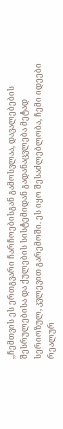,,ჩემთვის ეს ერთგვარი ჩარჩოებისგან გამოსვლაა, დავალებების შესრულებისა და ქულების სისტემიდან გადანაცვლება მეტად სერიოზულ, კვლევით გარემოში. ეს იყო შესაძლებლობა, ჩემი იდეები რეალურ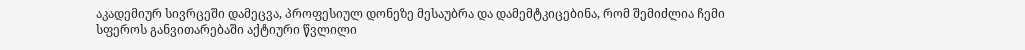აკადემიურ სივრცეში დამეცვა, პროფესიულ დონეზე მესაუბრა და დამემტკიცებინა, რომ შემიძლია ჩემი სფეროს განვითარებაში აქტიური წვლილი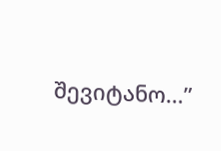შევიტანო…”